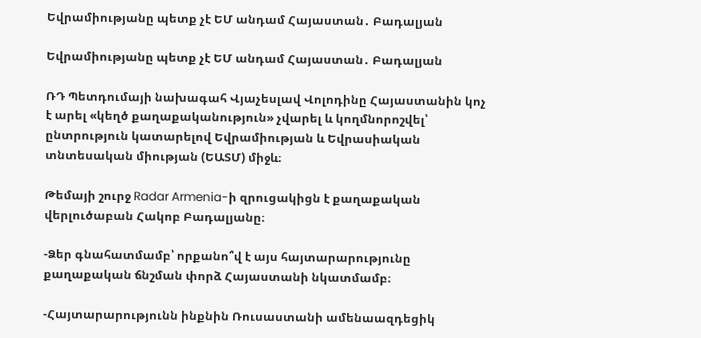Եվրամիությանը պետք չէ ԵՄ անդամ Հայաստան․ Բադալյան

Եվրամիությանը պետք չէ ԵՄ անդամ Հայաստան․ Բադալյան

ՌԴ Պետդումայի նախագահ Վյաչեսլավ Վոլոդինը Հայաստանին կոչ է արել «կեղծ քաղաքականություն» չվարել և կողմնորոշվել՝ ընտրություն կատարելով Եվրամիության և Եվրասիական տնտեսական միության (ԵԱՏՄ) միջև։

Թեմայի շուրջ Radar Armenia-ի զրուցակիցն է քաղաքական վերլուծաբան Հակոբ Բադալյանը։

-Ձեր գնահատմամբ՝ որքանո՞վ է այս հայտարարությունը քաղաքական ճնշման փորձ Հայաստանի նկատմամբ։

-Հայտարարությունն ինքնին Ռուսաստանի ամենաազդեցիկ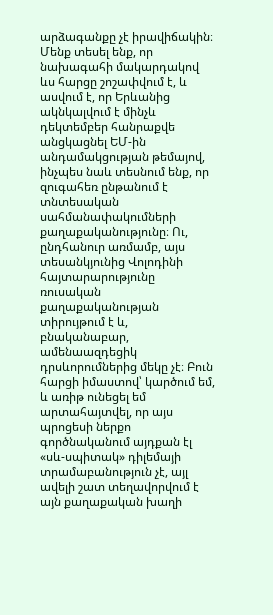արձագանքը չէ իրավիճակին։ Մենք տեսել ենք, որ նախագահի մակարդակով ևս հարցը շոշափվում է, և ասվում է, որ Երևանից ակնկալվում է մինչև դեկտեմբեր հանրաքվե անցկացնել ԵՄ-ին անդամակցության թեմայով, ինչպես նաև տեսնում ենք, որ զուգահեռ ընթանում է տնտեսական սահմանափակումների քաղաքականությունը։ Ու, ընդհանուր առմամբ, այս տեսանկյունից Վոլոդինի հայտարարությունը ռուսական քաղաքականության տիրույթում է և, բնականաբար, ամենաազդեցիկ դրսևորումներից մեկը չէ։ Բուն հարցի իմաստով՝ կարծում եմ, և առիթ ունեցել եմ արտահայտվել, որ այս պրոցեսի ներքո գործնականում այդքան էլ «սև-սպիտակ» դիլեմայի տրամաբանություն չէ, այլ ավելի շատ տեղավորվում է այն քաղաքական խաղի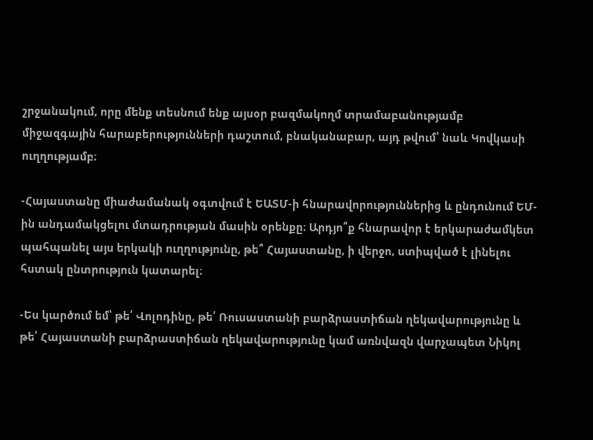շրջանակում, որը մենք տեսնում ենք այսօր բազմակողմ տրամաբանությամբ միջազգային հարաբերությունների դաշտում, բնականաբար, այդ թվում՝ նաև Կովկասի ուղղությամբ։

-Հայաստանը միաժամանակ օգտվում է ԵԱՏՄ-ի հնարավորություններից և ընդունում ԵՄ-ին անդամակցելու մտադրության մասին օրենքը։ Արդյո՞ք հնարավոր է երկարաժամկետ պահպանել այս երկակի ուղղությունը, թե՞ Հայաստանը, ի վերջո, ստիպված է լինելու հստակ ընտրություն կատարել։

-Ես կարծում եմ՝ թե՛ Վոլոդինը, թե՛ Ռուսաստանի բարձրաստիճան ղեկավարությունը և թե՛ Հայաստանի բարձրաստիճան ղեկավարությունը կամ առնվազն վարչապետ Նիկոլ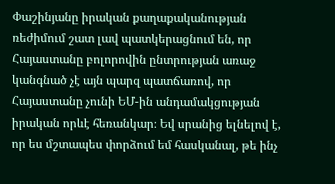Փաշինյանը իրական քաղաքականության ռեժիմում շատ լավ պատկերացնում են, որ Հայաստանը բոլորովին ընտրության առաջ կանգնած չէ այն պարզ պատճառով, որ Հայաստանը չունի ԵՄ-ին անդամակցության իրական որևէ հեռանկար։ Եվ սրանից ելնելով է, որ ես մշտապես փորձում եմ հասկանալ, թե ինչ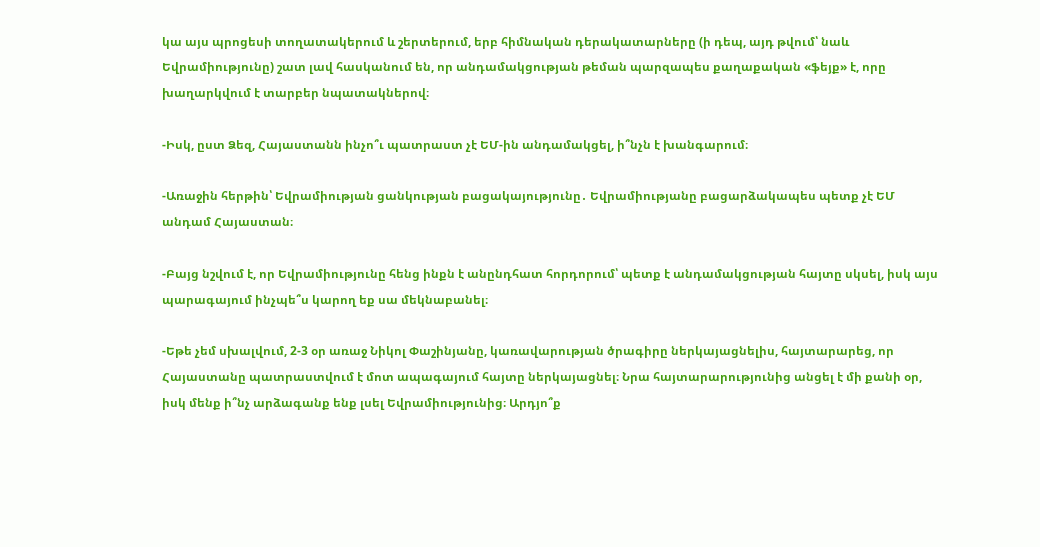կա այս պրոցեսի տողատակերում և շերտերում, երբ հիմնական դերակատարները (ի դեպ, այդ թվում՝ նաև Եվրամիությունը) շատ լավ հասկանում են, որ անդամակցության թեման պարզապես քաղաքական «ֆեյք» է, որը խաղարկվում է տարբեր նպատակներով։

-Իսկ, ըստ Ձեզ, Հայաստանն ինչո՞ւ պատրաստ չէ ԵՄ-ին անդամակցել, ի՞նչն է խանգարում։

-Առաջին հերթին՝ Եվրամիության ցանկության բացակայությունը․ Եվրամիությանը բացարձակապես պետք չէ ԵՄ անդամ Հայաստան։

-Բայց նշվում է, որ Եվրամիությունը հենց ինքն է անընդհատ հորդորում՝ պետք է անդամակցության հայտը սկսել, իսկ այս պարագայում ինչպե՞ս կարող եք սա մեկնաբանել։

-Եթե չեմ սխալվում, 2-3 օր առաջ Նիկոլ Փաշինյանը, կառավարության ծրագիրը ներկայացնելիս, հայտարարեց, որ Հայաստանը պատրաստվում է մոտ ապագայում հայտը ներկայացնել։ Նրա հայտարարությունից անցել է մի քանի օր, իսկ մենք ի՞նչ արձագանք ենք լսել Եվրամիությունից։ Արդյո՞ք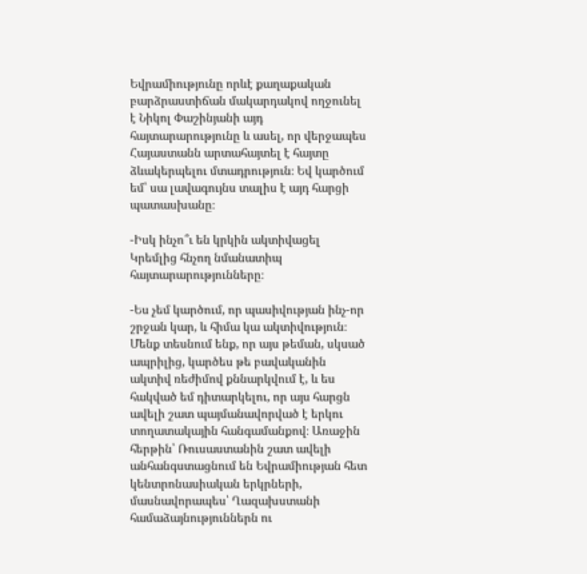Եվրամիությունը որևէ քաղաքական բարձրաստիճան մակարդակով ողջունել է Նիկոլ Փաշինյանի այդ հայտարարությունը և ասել, որ վերջապես Հայաստանն արտահայտել է հայտը ձևակերպելու մտադրություն։ Եվ կարծում եմ՝ սա լավագույնս տալիս է այդ հարցի պատասխանը։

-Իսկ ինչո՞ւ են կրկին ակտիվացել Կրեմլից հնչող նմանատիպ հայտարարությունները։

-Ես չեմ կարծում, որ պասիվության ինչ-որ շրջան կար, և հիմա կա ակտիվություն։ Մենք տեսնում ենք, որ այս թեման, սկսած ապրիլից, կարծես թե բավականին ակտիվ ռեժիմով քննարկվում է, և ես հակված եմ դիտարկելու, որ այս հարցն ավելի շատ պայմանավորված է երկու տողատակային հանգամանքով։ Առաջին հերթին՝ Ռուսաստանին շատ ավելի անհանգստացնում են Եվրամիության հետ կենտրոնասիական երկրների, մասնավորապես՝ Ղազախստանի համաձայնություններն ու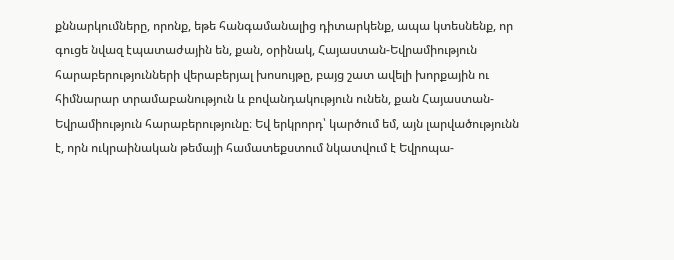քննարկումները, որոնք, եթե հանգամանալից դիտարկենք, ապա կտեսնենք, որ գուցե նվազ էպատաժային են, քան, օրինակ, Հայաստան-Եվրամիություն հարաբերությունների վերաբերյալ խոսույթը, բայց շատ ավելի խորքային ու հիմնարար տրամաբանություն և բովանդակություն ունեն, քան Հայաստան-Եվրամիություն հարաբերությունը։ Եվ երկրորդ՝ կարծում եմ, այն լարվածությունն է, որն ուկրաինական թեմայի համատեքստում նկատվում է Եվրոպա-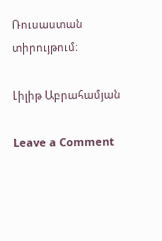Ռուսաստան տիրույթում։

Լիլիթ Աբրահամյան

Leave a Comment